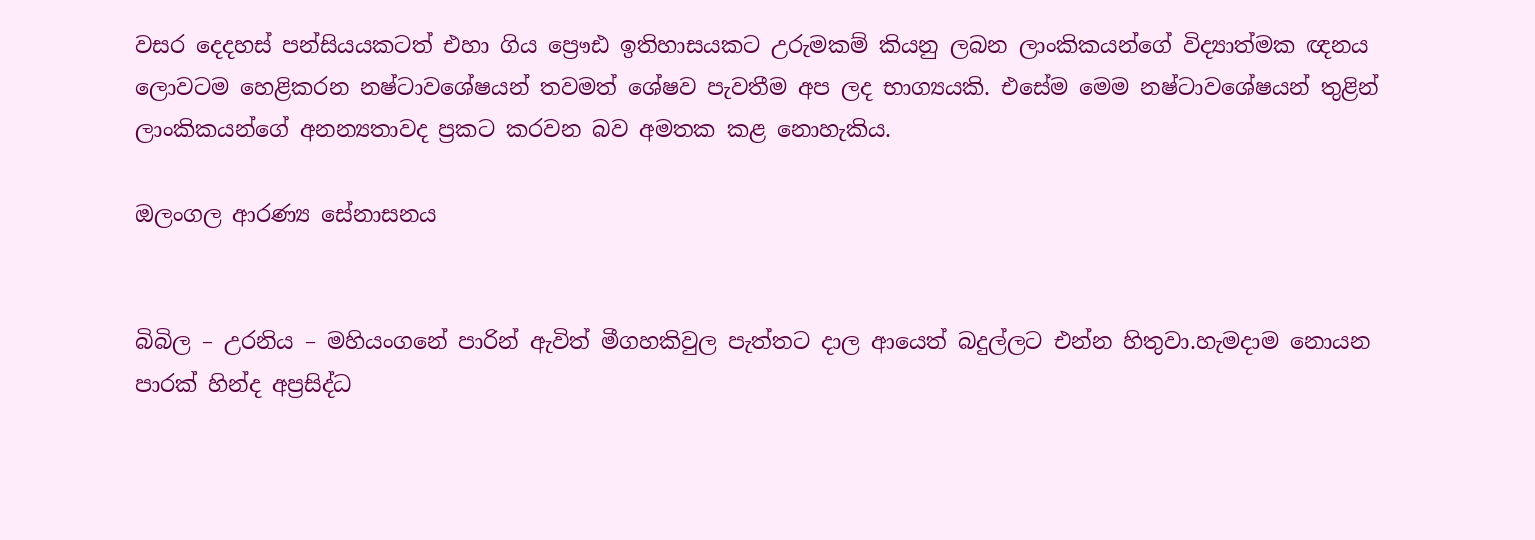වසර දෙදහස් පන්සියයකටත් එහා ගිය ප්‍රෞඪ ඉතිහාසයකට උරුමකම් කියනු ලබන ලාංකිකයන්ගේ විද්‍යාත්මක ඥනය ලොවටම හෙළිකරන නෂ්ටාවශේෂයන් තවමත් ශේෂව පැවතීම අප ලද භාග්‍යයකි. එසේම මෙම නෂ්ටාවශේෂයන් තුළින් ලාංකිකයන්ගේ අනන්‍යතාවද ප්‍රකට කරවන බව අමතක කළ නොහැකිය.

ඔලංගල ආරණ්‍ය සේනාසනය


බිබිල – උරනිය – මහියංගනේ පාරින් ඇවිත් මීගහකිවුල පැත්තට දාල ආයෙත් බදුල්ලට එන්න හිතුවා.හැමදාම නොයන පාරක් හින්ද අප්‍රසිද්ධ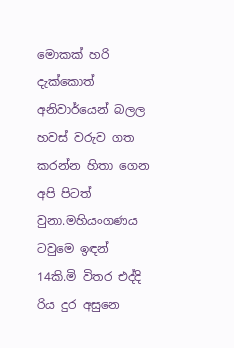මොකක් හරි දැක්කොත් අනිවාර්යෙන් බලල හවස් වරුව ගත කරන්න හිතා ගෙන අපි පිටත් වුනා.මහියංගණය ටවුමෙ ඉඳන් 14කි.මි විතර එද්දි රිය දුර අසුනෙ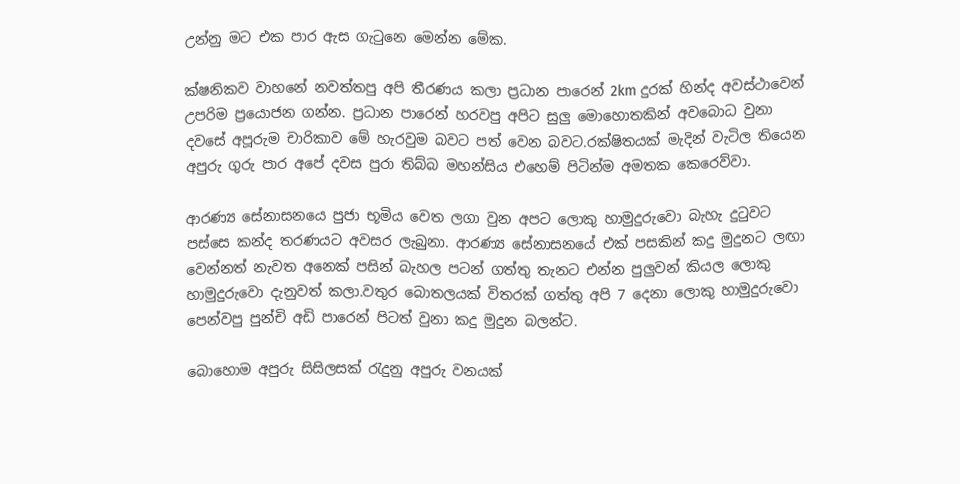උන්නු මට එක පාර ඇස ගැටුනෙ මෙන්න මේක.

ක්ෂනිකව වාහනේ නවත්තපු අපි තීරණය කලා ප්‍රධාන පාරෙන් 2km දුරක් හින්ද අවස්ථාවෙන් උපරිම ප්‍රයොජන ගන්න. ප්‍රධාන පාරෙන් හරවපු අපිට සුලු මොහොතකින් අවබොධ වුනා දවසේ අපූරුම චාරිකාව මේ හැරවුම බවට පත් වෙන බවට.රක්ෂිතයක් මැදින් වැටිල තියෙන අපුරු ගුරු පාර අපේ දවස පුරා තිබ්බ මහන්සිය එහෙම් පිටින්ම අමතක කෙරෙව්වා.

ආරණ්‍ය සේනාසනයෙ පුජා භූමිය වෙත ලගා වුන අපට ලොකු හාමුදුරුවො බැහැ දුටුවට පස්සෙ කන්ද තරණයට අවසර ලැබුනා. ආරණ්‍ය සේනාසනයේ එක් පසකින් කදු මුදුනට ලඟා වෙන්නත් නැවත අනෙක් පසින් බැහල පටන් ගත්තු තැනට එන්න පුලුවන් කියල ලොකු හාමුදුරුවො දැනුවත් කලා.වතුර බොතලයක් විතරක් ගත්තු අපි 7 දෙනා ලොකු හාමුදුරුවො පෙන්වපු පුන්චි අඩි පාරෙන් පිටත් වුනා කදු මුදුන බලන්ට.

බොහොම අපුරු සිසිලසක් රැදුනු අපුරු වනයක්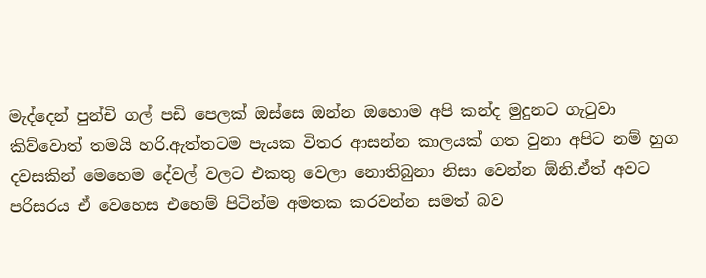මැද්දෙන් පුන්චි ගල් පඩි පෙලක් ඔස්සෙ ඔන්න ඔහොම අපි කන්ද මුදුනට ගැටුවා  කිව්වොත් තමයි හරි.ඇත්තටම පැයක විතර ආසන්න කාලයක් ගත වුනා අපිට නම් හුග දවසකින් මෙහෙම දේවල් වලට එකතු වෙලා නොතිබුනා නිසා වෙන්න ඕනි.ඒත් අවට පරිසරය ඒ වෙහෙස එහෙම් පිටින්ම අමතක කරවන්න සමත් බව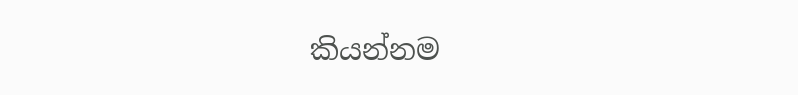කියන්නම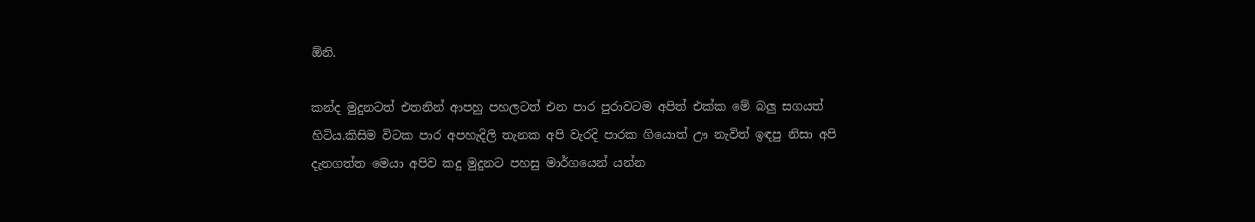ඕනි.

කන්ද මුදුනටත් එතනින් ආපහු පහලටත් එන පාර පුරාවටම අපිත් එක්ක මේ බලු සගයත් හිටිය.කිසිම විටක පාර අපහැදිලි තැනක අපි වැරදි පාරක ගියොත් ඌ නැවිත් ඉඳපු නිසා අපි දැනගත්ත මෙයා අපිව කදු මුදුනට පහසු මාර්ගයෙන් යන්න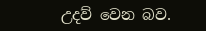උදව් වෙන බව.